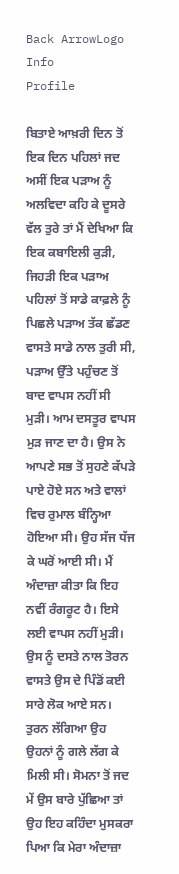Back ArrowLogo
Info
Profile

ਬਿਤਾਏ ਆਖ਼ਰੀ ਦਿਨ ਤੋਂ ਇਕ ਦਿਨ ਪਹਿਲਾਂ ਜਦ ਅਸੀਂ ਇਕ ਪੜਾਅ ਨੂੰ ਅਲਵਿਦਾ ਕਹਿ ਕੇ ਦੂਸਰੇ ਵੱਲ ਤੁਰੇ ਤਾਂ ਮੈਂ ਦੇਖਿਆ ਕਿ ਇਕ ਕਬਾਇਲੀ ਕੁੜੀ, ਜਿਹੜੀ ਇਕ ਪੜਾਅ ਪਹਿਲਾਂ ਤੋਂ ਸਾਡੇ ਕਾਫ਼ਲੇ ਨੂੰ ਪਿਛਲੇ ਪੜਾਅ ਤੱਕ ਛੱਡਣ ਵਾਸਤੇ ਸਾਡੇ ਨਾਲ ਤੁਰੀ ਸੀ, ਪੜਾਅ ਉੱਤੇ ਪਹੁੰਚਣ ਤੋਂ ਬਾਦ ਵਾਪਸ ਨਹੀਂ ਸੀ ਮੁੜੀ। ਆਮ ਦਸਤੂਰ ਵਾਪਸ ਮੁੜ ਜਾਣ ਦਾ ਹੈ। ਉਸ ਨੇ ਆਪਣੇ ਸਭ ਤੋਂ ਸੁਹਣੇ ਕੱਪੜੇ ਪਾਏ ਹੋਏ ਸਨ ਅਤੇ ਵਾਲਾਂ ਵਿਚ ਰੁਮਾਲ ਬੰਨ੍ਹਿਆ ਹੋਇਆ ਸੀ। ਉਹ ਸੱਜ ਧੱਜ ਕੇ ਘਰੋਂ ਆਈ ਸੀ। ਮੈਂ ਅੰਦਾਜ਼ਾ ਕੀਤਾ ਕਿ ਇਹ ਨਵੀਂ ਰੰਗਰੂਟ ਹੈ। ਇਸੇ ਲਈ ਵਾਪਸ ਨਹੀਂ ਮੁੜੀ। ਉਸ ਨੂੰ ਦਸਤੇ ਨਾਲ ਤੋਰਨ ਵਾਸਤੇ ਉਸ ਦੇ ਪਿੰਡੋਂ ਕਈ ਸਾਰੇ ਲੋਕ ਆਏ ਸਨ। ਤੁਰਨ ਲੱਗਿਆ ਉਹ ਉਹਨਾਂ ਨੂੰ ਗਲੇ ਲੱਗ ਕੇ ਮਿਲੀ ਸੀ। ਸੋਮਨਾ ਤੋਂ ਜਦ ਮੇਂ ਉਸ ਬਾਰੇ ਪੁੱਛਿਆ ਤਾਂ ਉਹ ਇਹ ਕਹਿੰਦਾ ਮੁਸਕਰਾ ਪਿਆ ਕਿ ਮੇਰਾ ਅੰਦਾਜ਼ਾ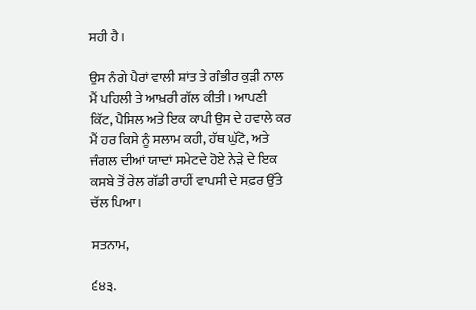ਸਹੀ ਹੈ।

ਉਸ ਨੰਗੇ ਪੈਰਾਂ ਵਾਲੀ ਸ਼ਾਂਤ ਤੇ ਗੰਭੀਰ ਕੁੜੀ ਨਾਲ ਮੈਂ ਪਹਿਲੀ ਤੇ ਆਖ਼ਰੀ ਗੱਲ ਕੀਤੀ। ਆਪਣੀ ਕਿੱਟ, ਪੈਸਿਲ ਅਤੇ ਇਕ ਕਾਪੀ ਉਸ ਦੇ ਹਵਾਲੇ ਕਰ ਮੈਂ ਹਰ ਕਿਸੇ ਨੂੰ ਸਲਾਮ ਕਹੀ, ਹੱਥ ਘੁੱਟੋ, ਅਤੇ ਜੰਗਲ ਦੀਆਂ ਯਾਦਾਂ ਸਮੇਟਦੇ ਹੋਏ ਨੇੜੇ ਦੇ ਇਕ ਕਸਬੇ ਤੋਂ ਰੇਲ ਗੱਡੀ ਰਾਹੀਂ ਵਾਪਸੀ ਦੇ ਸਫ਼ਰ ਉੱਤੇ ਚੱਲ ਪਿਆ।

ਸਤਨਾਮ,

੬੪੩.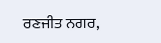ਰਣਜੀਤ ਨਗਰ,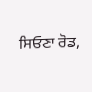ਸਿਓਣਾ ਰੋਡ,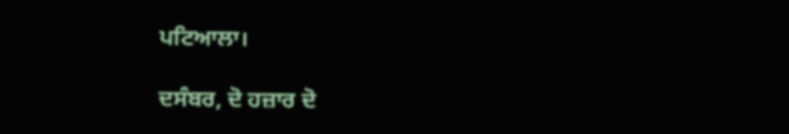ਪਟਿਆਲਾ।

ਦਸੰਬਰ, ਦੋ ਹਜ਼ਾਰ ਦੋ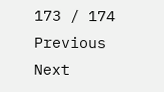173 / 174
Previous
Next